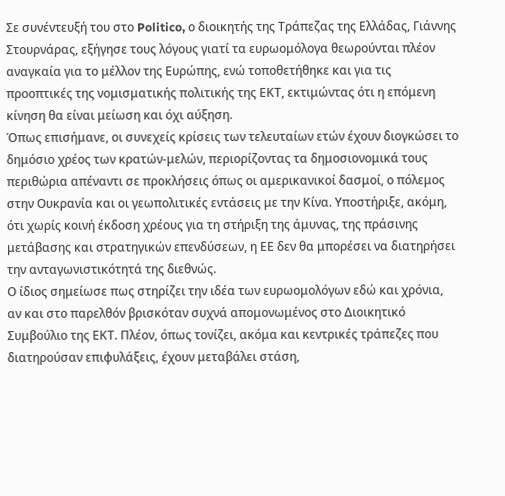Σε συνέντευξή του στο Politico, ο διοικητής της Τράπεζας της Ελλάδας, Γιάννης Στουρνάρας, εξήγησε τους λόγους γιατί τα ευρωομόλογα θεωρούνται πλέον αναγκαία για το μέλλον της Ευρώπης, ενώ τοποθετήθηκε και για τις προοπτικές της νομισματικής πολιτικής της ΕΚΤ, εκτιμώντας ότι η επόμενη κίνηση θα είναι μείωση και όχι αύξηση.
Όπως επισήμανε, οι συνεχείς κρίσεις των τελευταίων ετών έχουν διογκώσει το δημόσιο χρέος των κρατών-μελών, περιορίζοντας τα δημοσιονομικά τους περιθώρια απέναντι σε προκλήσεις όπως οι αμερικανικοί δασμοί, ο πόλεμος στην Ουκρανία και οι γεωπολιτικές εντάσεις με την Κίνα. Υποστήριξε, ακόμη, ότι χωρίς κοινή έκδοση χρέους για τη στήριξη της άμυνας, της πράσινης μετάβασης και στρατηγικών επενδύσεων, η ΕΕ δεν θα μπορέσει να διατηρήσει την ανταγωνιστικότητά της διεθνώς.
Ο ίδιος σημείωσε πως στηρίζει την ιδέα των ευρωομολόγων εδώ και χρόνια, αν και στο παρελθόν βρισκόταν συχνά απομονωμένος στο Διοικητικό Συμβούλιο της ΕΚΤ. Πλέον, όπως τονίζει, ακόμα και κεντρικές τράπεζες που διατηρούσαν επιφυλάξεις, έχουν μεταβάλει στάση,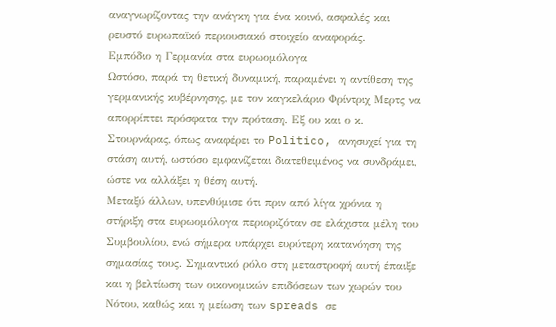αναγνωρίζοντας την ανάγκη για ένα κοινό, ασφαλές και ρευστό ευρωπαϊκό περιουσιακό στοιχείο αναφοράς.
Εμπόδιο η Γερμανία στα ευρωομόλογα
Ωστόσο, παρά τη θετική δυναμική, παραμένει η αντίθεση της γερμανικής κυβέρνησης, με τον καγκελάριο Φρίντριχ Μερτς να απορρίπτει πρόσφατα την πρόταση. Εξ ου και ο κ. Στουρνάρας, όπως αναφέρει το Politico, ανησυχεί για τη στάση αυτή, ωστόσο εμφανίζεται διατεθειμένος να συνδράμει, ώστε να αλλάξει η θέση αυτή.
Μεταξύ άλλων, υπενθύμισε ότι πριν από λίγα χρόνια η στήριξη στα ευρωομόλογα περιοριζόταν σε ελάχιστα μέλη του Συμβουλίου, ενώ σήμερα υπάρχει ευρύτερη κατανόηση της σημασίας τους. Σημαντικό ρόλο στη μεταστροφή αυτή έπαιξε και η βελτίωση των οικονομικών επιδόσεων των χωρών του Νότου, καθώς και η μείωση των spreads σε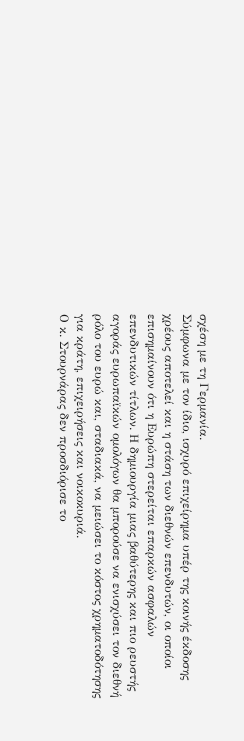σχέση με τη Γερμανία.
Σύμφωνα με τον ίδιο, ισχυρό επιχείρημα υπέρ της κοινής έκδοσης χρέους αποτελεί και η στάση των διεθνών επενδυτών, οι οποίοι επισημαίνουν ότι η Ευρώπη στερείται επαρκών ασφαλών επενδυτικών τίτλων. Η δημιουργία μιας βαθύτερης και πιο ρευστής αγοράς ευρωπαϊκών ομολόγων θα μπορούσε να ενισχύσει τον διεθνή ρόλο του ευρώ και, σταδιακά, να μειώσει το κόστος χρηματοδότησης για κράτη, επιχειρήσεις και νοικοκυριά.
Ο κ. Στουρνάρας δεν προσδιόρισε το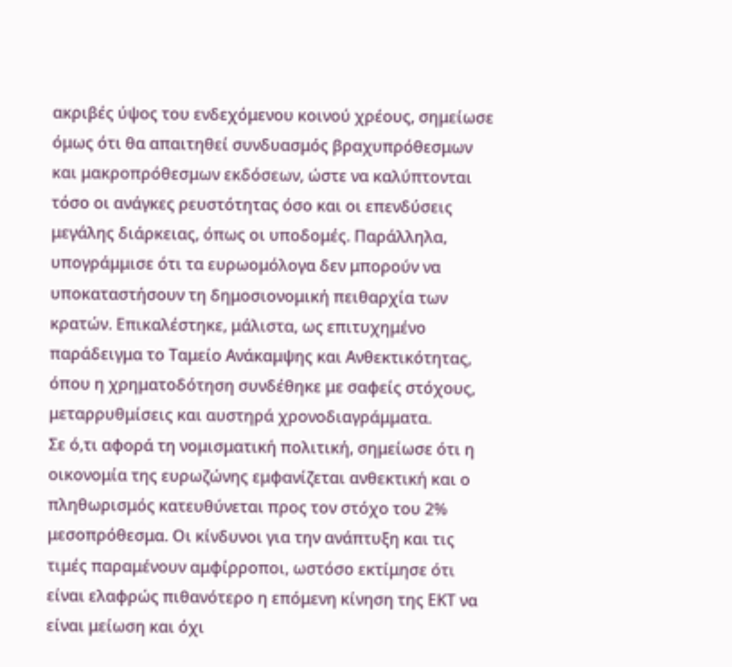ακριβές ύψος του ενδεχόμενου κοινού χρέους, σημείωσε όμως ότι θα απαιτηθεί συνδυασμός βραχυπρόθεσμων και μακροπρόθεσμων εκδόσεων, ώστε να καλύπτονται τόσο οι ανάγκες ρευστότητας όσο και οι επενδύσεις μεγάλης διάρκειας, όπως οι υποδομές. Παράλληλα, υπογράμμισε ότι τα ευρωομόλογα δεν μπορούν να υποκαταστήσουν τη δημοσιονομική πειθαρχία των κρατών. Επικαλέστηκε, μάλιστα, ως επιτυχημένο παράδειγμα το Ταμείο Ανάκαμψης και Ανθεκτικότητας, όπου η χρηματοδότηση συνδέθηκε με σαφείς στόχους, μεταρρυθμίσεις και αυστηρά χρονοδιαγράμματα.
Σε ό,τι αφορά τη νομισματική πολιτική, σημείωσε ότι η οικονομία της ευρωζώνης εμφανίζεται ανθεκτική και ο πληθωρισμός κατευθύνεται προς τον στόχο του 2% μεσοπρόθεσμα. Οι κίνδυνοι για την ανάπτυξη και τις τιμές παραμένουν αμφίρροποι, ωστόσο εκτίμησε ότι είναι ελαφρώς πιθανότερο η επόμενη κίνηση της ΕΚΤ να είναι μείωση και όχι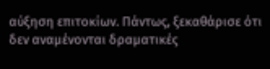αύξηση επιτοκίων. Πάντως, ξεκαθάρισε ότι δεν αναμένονται δραματικές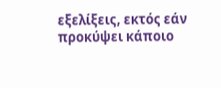εξελίξεις, εκτός εάν προκύψει κάποιο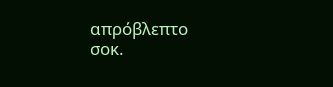απρόβλεπτο σοκ.